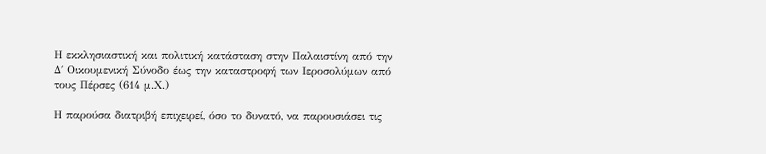Η εκκλησιαστική και πολιτική κατάσταση στην Παλαιστίνη από την Δ΄ Οικουμενική Σύνοδο έως την καταστροφή των Ιεροσολύμων από τους Πέρσες (614 μ.Χ.)

Η παρούσα διατριβή επιχειρεί, όσο το δυνατό, να παρουσιάσει τις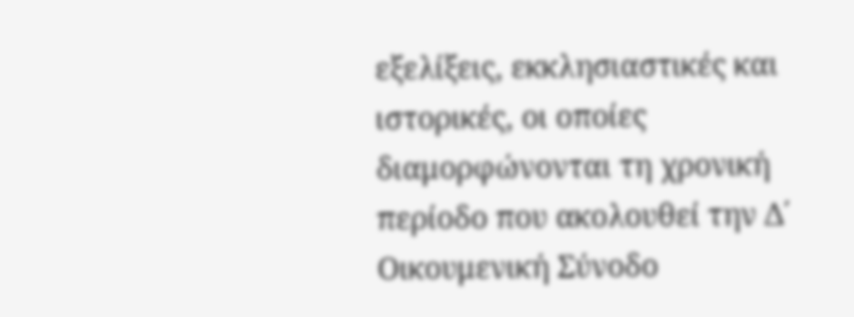εξελίξεις, εκκλησιαστικές και ιστορικές, οι οποίες διαμορφώνονται τη χρονική περίοδο που ακολουθεί την Δ΄ Οικουμενική Σύνοδο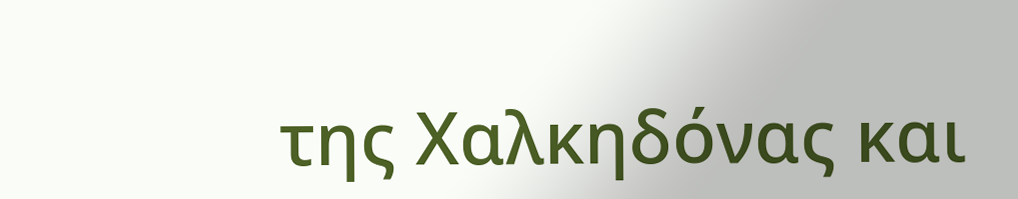της Χαλκηδόνας και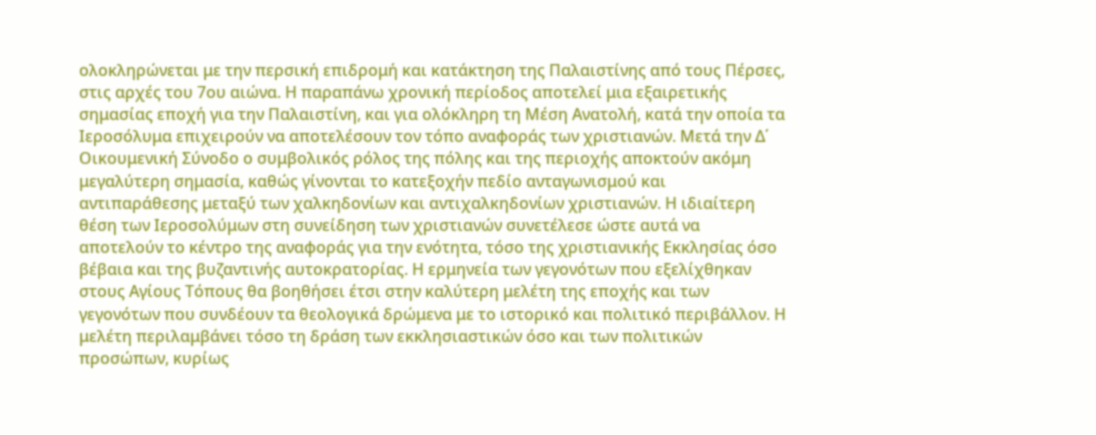ολοκληρώνεται με την περσική επιδρομή και κατάκτηση της Παλαιστίνης από τους Πέρσες, στις αρχές του 7ου αιώνα. Η παραπάνω χρονική περίοδος αποτελεί μια εξαιρετικής σημασίας εποχή για την Παλαιστίνη, και για ολόκληρη τη Μέση Ανατολή, κατά την οποία τα Ιεροσόλυμα επιχειρούν να αποτελέσουν τον τόπο αναφοράς των χριστιανών. Μετά την Δ΄ Οικουμενική Σύνοδο ο συμβολικός ρόλος της πόλης και της περιοχής αποκτούν ακόμη μεγαλύτερη σημασία, καθώς γίνονται το κατεξοχήν πεδίο ανταγωνισμού και αντιπαράθεσης μεταξύ των χαλκηδονίων και αντιχαλκηδονίων χριστιανών. Η ιδιαίτερη θέση των Ιεροσολύμων στη συνείδηση των χριστιανών συνετέλεσε ώστε αυτά να αποτελούν το κέντρο της αναφοράς για την ενότητα, τόσο της χριστιανικής Εκκλησίας όσο βέβαια και της βυζαντινής αυτοκρατορίας. Η ερμηνεία των γεγονότων που εξελίχθηκαν στους Αγίους Τόπους θα βοηθήσει έτσι στην καλύτερη μελέτη της εποχής και των γεγονότων που συνδέουν τα θεολογικά δρώμενα με το ιστορικό και πολιτικό περιβάλλον. Η μελέτη περιλαμβάνει τόσο τη δράση των εκκλησιαστικών όσο και των πολιτικών προσώπων, κυρίως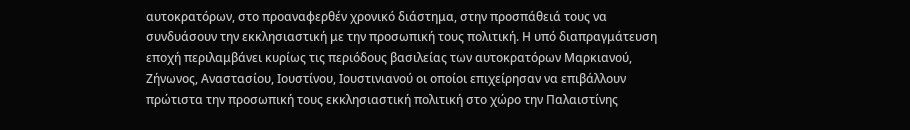αυτοκρατόρων, στο προαναφερθέν χρονικό διάστημα, στην προσπάθειά τους να συνδυάσουν την εκκλησιαστική με την προσωπική τους πολιτική. Η υπό διαπραγμάτευση εποχή περιλαμβάνει κυρίως τις περιόδους βασιλείας των αυτοκρατόρων Μαρκιανού, Ζήνωνος, Αναστασίου, Ιουστίνου, Ιουστινιανού οι οποίοι επιχείρησαν να επιβάλλουν πρώτιστα την προσωπική τους εκκλησιαστική πολιτική στο χώρο την Παλαιστίνης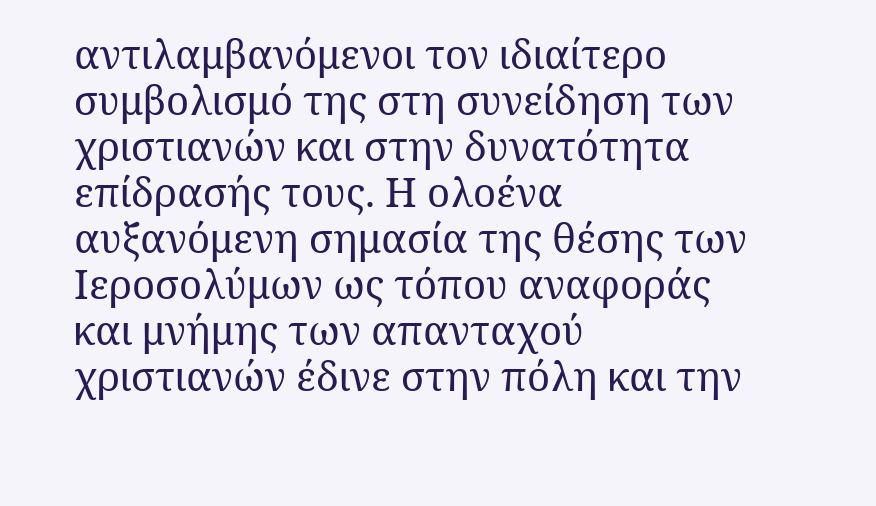αντιλαμβανόμενοι τον ιδιαίτερο συμβολισμό της στη συνείδηση των χριστιανών και στην δυνατότητα επίδρασής τους. Η ολοένα αυξανόμενη σημασία της θέσης των Ιεροσολύμων ως τόπου αναφοράς και μνήμης των απανταχού χριστιανών έδινε στην πόλη και την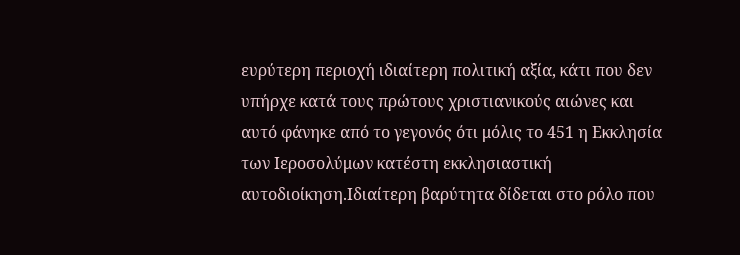ευρύτερη περιοχή ιδιαίτερη πολιτική αξία, κάτι που δεν υπήρχε κατά τους πρώτους χριστιανικούς αιώνες και αυτό φάνηκε από το γεγονός ότι μόλις το 451 η Εκκλησία των Ιεροσολύμων κατέστη εκκλησιαστική αυτοδιοίκηση.Ιδιαίτερη βαρύτητα δίδεται στο ρόλο που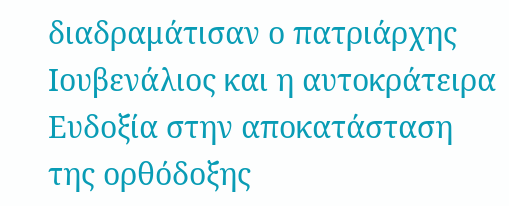διαδραμάτισαν ο πατριάρχης Ιουβενάλιος και η αυτοκράτειρα Ευδοξία στην αποκατάσταση της ορθόδοξης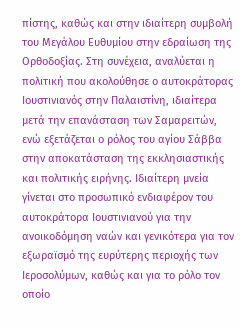πίστης, καθώς και στην ιδιαίτερη συμβολή του Μεγάλου Ευθυμίου στην εδραίωση της Ορθοδοξίας. Στη συνέχεια, αναλύεται η πολιτική που ακολούθησε ο αυτοκράτορας Ιουστινιανός στην Παλαιστίνη, ιδιαίτερα μετά την επανάσταση των Σαμαρειτών, ενώ εξετάζεται ο ρόλος του αγίου Σάββα στην αποκατάσταση της εκκλησιαστικής και πολιτικής ειρήνης. Ιδιαίτερη μνεία γίνεται στο προσωπικό ενδιαφέρον του αυτοκράτορα Ιουστινιανού για την ανοικοδόμηση ναών και γενικότερα για τον εξωραϊσμό της ευρύτερης περιοχής των Ιεροσολύμων, καθώς και για το ρόλο τον οποίο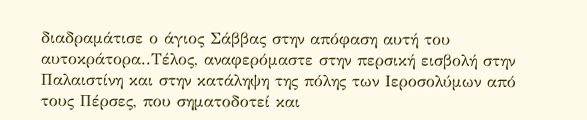διαδραμάτισε ο άγιος Σάββας στην απόφαση αυτή του αυτοκράτορα..Τέλος, αναφερόμαστε στην περσική εισβολή στην Παλαιστίνη και στην κατάληψη της πόλης των Ιεροσολύμων από τους Πέρσες, που σηματοδοτεί και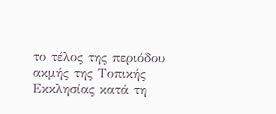το τέλος της περιόδου ακμής της Τοπικής Εκκλησίας κατά τη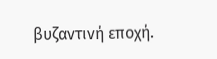βυζαντινή εποχή.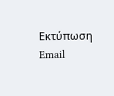Εκτύπωση   Email